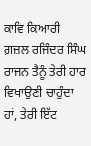ਕਾਵਿ ਕਿਆਰੀ
ਗ਼ਜ਼ਲ ਰਜਿੰਦਰ ਸਿੰਘ ਰਾਜਨ ਤੈਨੂੰ ਤੇਰੀ ਹਾਰ ਵਿਖਾਉਣੀ ਚਾਹੁੰਦਾ ਹਾਂ, ਤੇਰੀ ਇੱਟ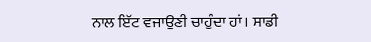ਨਾਲ ਇੱਟ ਵਜਾਉਣੀ ਚਾਹੁੰਦਾ ਹਾਂ। ਸਾਡੀ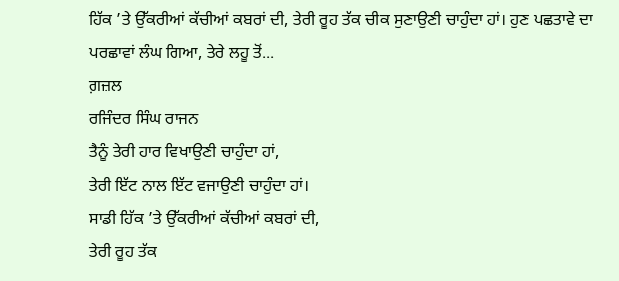ਹਿੱਕ ’ਤੇ ਉੱਕਰੀਆਂ ਕੱਚੀਆਂ ਕਬਰਾਂ ਦੀ, ਤੇਰੀ ਰੂਹ ਤੱਕ ਚੀਕ ਸੁਣਾਉਣੀ ਚਾਹੁੰਦਾ ਹਾਂ। ਹੁਣ ਪਛਤਾਵੇ ਦਾ ਪਰਛਾਵਾਂ ਲੰਘ ਗਿਆ, ਤੇਰੇ ਲਹੂ ਤੋਂ...
ਗ਼ਜ਼ਲ
ਰਜਿੰਦਰ ਸਿੰਘ ਰਾਜਨ
ਤੈਨੂੰ ਤੇਰੀ ਹਾਰ ਵਿਖਾਉਣੀ ਚਾਹੁੰਦਾ ਹਾਂ,
ਤੇਰੀ ਇੱਟ ਨਾਲ ਇੱਟ ਵਜਾਉਣੀ ਚਾਹੁੰਦਾ ਹਾਂ।
ਸਾਡੀ ਹਿੱਕ ’ਤੇ ਉੱਕਰੀਆਂ ਕੱਚੀਆਂ ਕਬਰਾਂ ਦੀ,
ਤੇਰੀ ਰੂਹ ਤੱਕ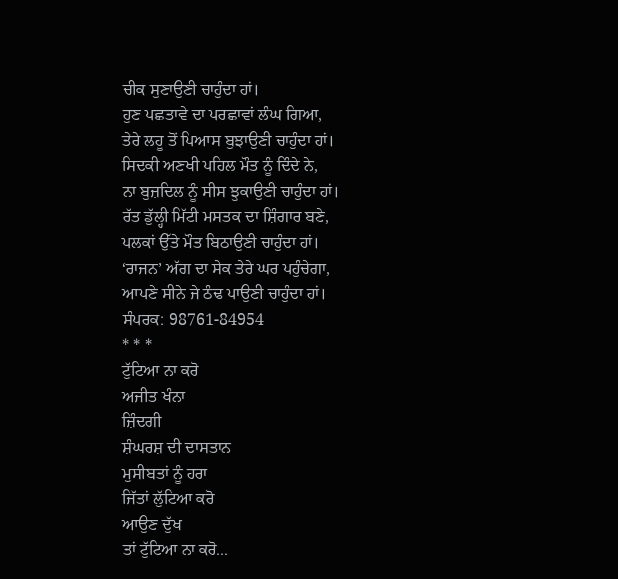ਚੀਕ ਸੁਣਾਉਣੀ ਚਾਹੁੰਦਾ ਹਾਂ।
ਹੁਣ ਪਛਤਾਵੇ ਦਾ ਪਰਛਾਵਾਂ ਲੰਘ ਗਿਆ,
ਤੇਰੇ ਲਹੂ ਤੋਂ ਪਿਆਸ ਬੁਝਾਉਣੀ ਚਾਹੁੰਦਾ ਹਾਂ।
ਸਿਦਕੀ ਅਣਖੀ ਪਹਿਲ ਮੌਤ ਨੂੰ ਦਿੰਦੇ ਨੇ,
ਨਾ ਬੁਜ਼ਦਿਲ ਨੂੰ ਸੀਸ ਝੁਕਾਉਣੀ ਚਾਹੁੰਦਾ ਹਾਂ।
ਰੱਤ ਡੁੱਲ੍ਹੀ ਮਿੱਟੀ ਮਸਤਕ ਦਾ ਸ਼ਿੰਗਾਰ ਬਣੇ,
ਪਲਕਾਂ ਉੱਤੇ ਮੌਤ ਬਿਠਾਉਣੀ ਚਾਹੁੰਦਾ ਹਾਂ।
‘ਰਾਜਨ’ ਅੱਗ ਦਾ ਸੇਕ ਤੇਰੇ ਘਰ ਪਹੁੰਚੇਗਾ,
ਆਪਣੇ ਸੀਨੇ ਜੇ ਠੰਢ ਪਾਉਣੀ ਚਾਹੁੰਦਾ ਹਾਂ।
ਸੰਪਰਕ: 98761-84954
* * *
ਟੁੱਟਿਆ ਨਾ ਕਰੋ
ਅਜੀਤ ਖੰਨਾ
ਜ਼ਿੰਦਗੀ
ਸ਼ੰਘਰਸ਼ ਦੀ ਦਾਸਤਾਨ
ਮੁਸੀਬਤਾਂ ਨੂੰ ਹਰਾ
ਜਿੱਤਾਂ ਲੁੱਟਿਆ ਕਰੋ
ਆਉਣ ਦੁੱਖ
ਤਾਂ ਟੁੱਟਿਆ ਨਾ ਕਰੋ...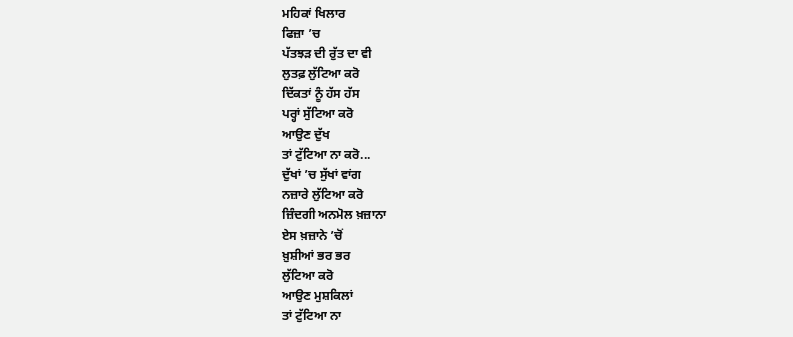ਮਹਿਕਾਂ ਖਿਲਾਰ
ਫਿਜ਼ਾ ’ਚ
ਪੱਤਝੜ ਦੀ ਰੁੱਤ ਦਾ ਵੀ
ਲੁਤਫ਼ ਲੁੱਟਿਆ ਕਰੋ
ਦਿੱਕਤਾਂ ਨੂੰ ਹੱਸ ਹੱਸ
ਪਰ੍ਹਾਂ ਸੁੱਟਿਆ ਕਰੋ
ਆਉਣ ਦੁੱਖ
ਤਾਂ ਟੁੱਟਿਆ ਨਾ ਕਰੋ...
ਦੁੱਖਾਂ ’ਚ ਸੁੱਖਾਂ ਵਾਂਗ
ਨਜ਼ਾਰੇ ਲੁੱਟਿਆ ਕਰੋ
ਜ਼ਿੰਦਗੀ ਅਨਮੋਲ ਖ਼ਜ਼ਾਨਾ
ਏਸ ਖ਼ਜ਼ਾਨੇ ’ਚੋਂ
ਖ਼ੁਸ਼ੀਆਂ ਭਰ ਭਰ
ਲੁੱਟਿਆ ਕਰੋ
ਆਉਣ ਮੁਸ਼ਕਿਲਾਂ
ਤਾਂ ਟੁੱਟਿਆ ਨਾ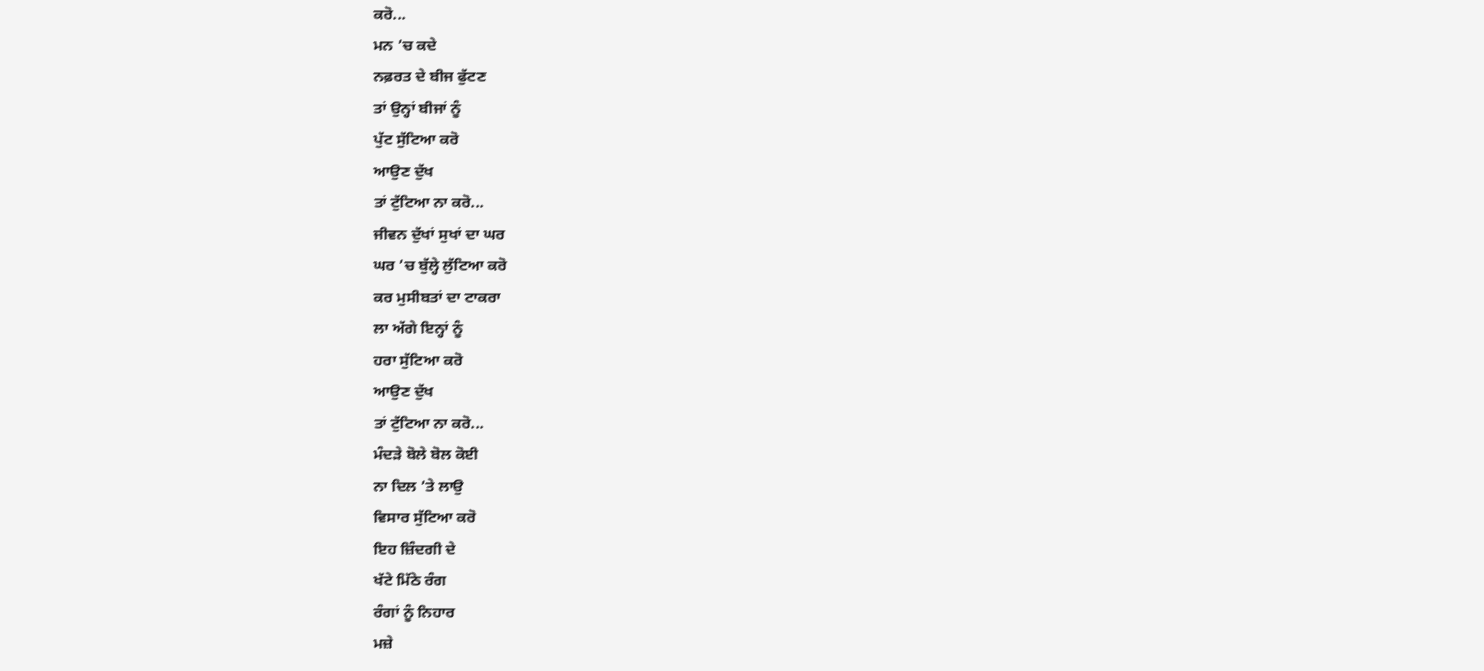ਕਰੋ...
ਮਨ ’ਚ ਕਦੇ
ਨਫ਼ਰਤ ਦੇ ਬੀਜ ਫੁੱਟਣ
ਤਾਂ ਉਨ੍ਹਾਂ ਬੀਜਾਂ ਨੂੰ
ਪੁੱਟ ਸੁੱਟਿਆ ਕਰੋ
ਆਉਣ ਦੁੱਖ
ਤਾਂ ਟੁੱਟਿਆ ਨਾ ਕਰੋ...
ਜੀਵਨ ਦੁੱਖਾਂ ਸੁਖਾਂ ਦਾ ਘਰ
ਘਰ ’ਚ ਬੁੱਲ੍ਹੇ ਲੁੱਟਿਆ ਕਰੋ
ਕਰ ਮੁਸੀਬਤਾਂ ਦਾ ਟਾਕਰਾ
ਲਾ ਅੱਗੇ ਇਨ੍ਹਾਂ ਨੂੰ
ਹਰਾ ਸੁੱਟਿਆ ਕਰੋ
ਆਉਣ ਦੁੱਖ
ਤਾਂ ਟੁੱਟਿਆ ਨਾ ਕਰੋ...
ਮੰਦੜੇ ਬੋਲੇ ਬੋਲ ਕੋਈ
ਨਾ ਦਿਲ ’ਤੇ ਲਾਉ
ਵਿਸਾਰ ਸੁੱਟਿਆ ਕਰੋ
ਇਹ ਜ਼ਿੰਦਗੀ ਦੇ
ਖੱਟੇ ਮਿੱਠੇ ਰੰਗ
ਰੰਗਾਂ ਨੂੰ ਨਿਹਾਰ
ਮਜ਼ੇ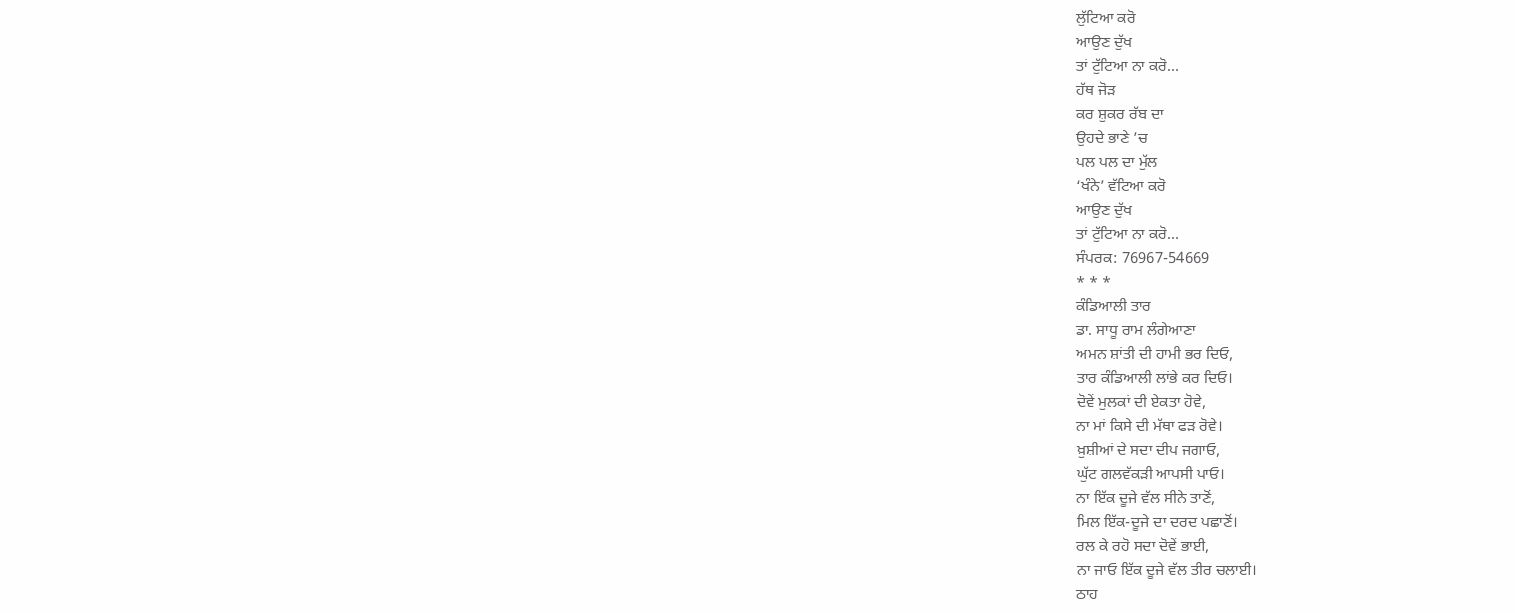ਲੁੱਟਿਆ ਕਰੋ
ਆਉਣ ਦੁੱਖ
ਤਾਂ ਟੁੱਟਿਆ ਨਾ ਕਰੋ...
ਹੱਥ ਜੋੜ
ਕਰ ਸ਼ੁਕਰ ਰੱਬ ਦਾ
ਉਹਦੇ ਭਾਣੇ ’ਚ
ਪਲ ਪਲ ਦਾ ਮੁੱਲ
‘ਖੰਨੇ’ ਵੱਟਿਆ ਕਰੋ
ਆਉਣ ਦੁੱਖ
ਤਾਂ ਟੁੱਟਿਆ ਨਾ ਕਰੋ...
ਸੰਪਰਕ: 76967-54669
* * *
ਕੰਡਿਆਲੀ ਤਾਰ
ਡਾ. ਸਾਧੂ ਰਾਮ ਲੰਗੇਆਣਾ
ਅਮਨ ਸ਼ਾਂਤੀ ਦੀ ਹਾਮੀ ਭਰ ਦਿਓ,
ਤਾਰ ਕੰਡਿਆਲੀ ਲਾਂਭੇ ਕਰ ਦਿਓ।
ਦੋਵੇਂ ਮੁਲਕਾਂ ਦੀ ਏਕਤਾ ਹੋਵੇ,
ਨਾ ਮਾਂ ਕਿਸੇ ਦੀ ਮੱਥਾ ਫੜ ਰੋਵੇ।
ਖ਼ੁਸ਼ੀਆਂ ਦੇ ਸਦਾ ਦੀਪ ਜਗਾਓ,
ਘੁੱਟ ਗਲਵੱਕੜੀ ਆਪਸੀ ਪਾਓ।
ਨਾ ਇੱਕ ਦੂਜੇ ਵੱਲ ਸੀਨੇ ਤਾਣੋਂ,
ਮਿਲ ਇੱਕ-ਦੂਜੇ ਦਾ ਦਰਦ ਪਛਾਣੋਂ।
ਰਲ ਕੇ ਰਹੋ ਸਦਾ ਦੋਵੇਂ ਭਾਈ,
ਨਾ ਜਾਓ ਇੱਕ ਦੂਜੇ ਵੱਲ ਤੀਰ ਚਲਾਈ।
ਠਾਹ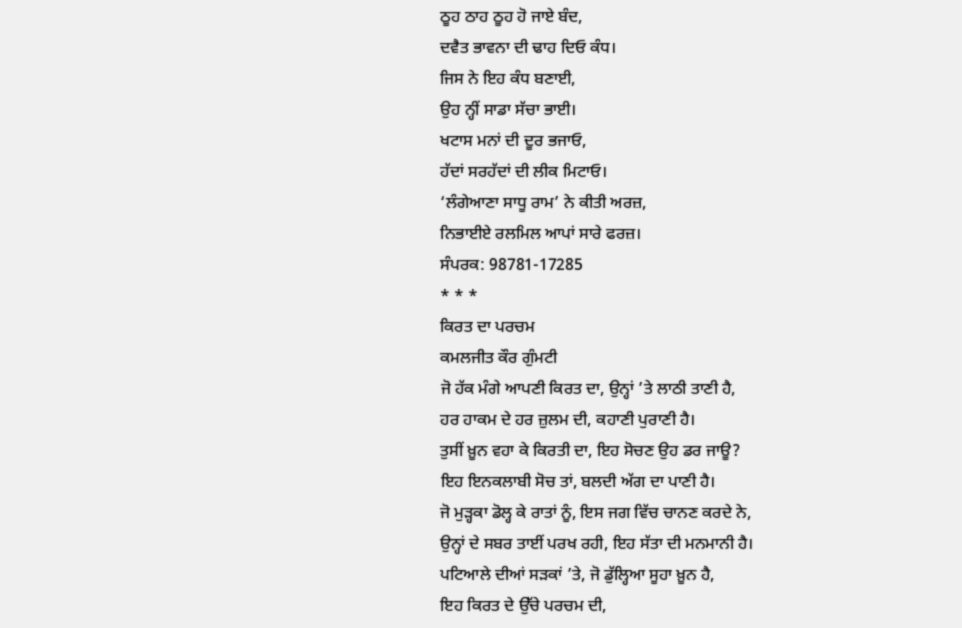ਠੂਹ ਠਾਹ ਠੂਹ ਹੋ ਜਾਏ ਬੰਦ,
ਦਵੈਤ ਭਾਵਨਾ ਦੀ ਢਾਹ ਦਿਓ ਕੰਧ।
ਜਿਸ ਨੇ ਇਹ ਕੰਧ ਬਣਾਈ,
ਉਹ ਨ੍ਹੀਂ ਸਾਡਾ ਸੱਚਾ ਭਾਈ।
ਖਟਾਸ ਮਨਾਂ ਦੀ ਦੂਰ ਭਜਾਓ,
ਹੱਦਾਂ ਸਰਹੱਦਾਂ ਦੀ ਲੀਕ ਮਿਟਾਓ।
‘ਲੰਗੇਆਣਾ ਸਾਧੂ ਰਾਮ’ ਨੇ ਕੀਤੀ ਅਰਜ਼,
ਨਿਭਾਈਏ ਰਲਮਿਲ ਆਪਾਂ ਸਾਰੇ ਫਰਜ਼।
ਸੰਪਰਕ: 98781-17285
* * *
ਕਿਰਤ ਦਾ ਪਰਚਮ
ਕਮਲਜੀਤ ਕੌਰ ਗੁੰਮਟੀ
ਜੋ ਹੱਕ ਮੰਗੇ ਆਪਣੀ ਕਿਰਤ ਦਾ, ਉਨ੍ਹਾਂ ’ਤੇ ਲਾਠੀ ਤਾਣੀ ਹੈ,
ਹਰ ਹਾਕਮ ਦੇ ਹਰ ਜ਼ੁਲਮ ਦੀ, ਕਹਾਣੀ ਪੁਰਾਣੀ ਹੈ।
ਤੁਸੀਂ ਖ਼ੂਨ ਵਹਾ ਕੇ ਕਿਰਤੀ ਦਾ, ਇਹ ਸੋਚਣ ਉਹ ਡਰ ਜਾਊ?
ਇਹ ਇਨਕਲਾਬੀ ਸੋਚ ਤਾਂ, ਬਲਦੀ ਅੱਗ ਦਾ ਪਾਣੀ ਹੈ।
ਜੋ ਮੁੜ੍ਹਕਾ ਡੋਲ੍ਹ ਕੇ ਰਾਤਾਂ ਨੂੰ, ਇਸ ਜਗ ਵਿੱਚ ਚਾਨਣ ਕਰਦੇ ਨੇ,
ਉਨ੍ਹਾਂ ਦੇ ਸਬਰ ਤਾਈਂ ਪਰਖ ਰਹੀ, ਇਹ ਸੱਤਾ ਦੀ ਮਨਮਾਨੀ ਹੈ।
ਪਟਿਆਲੇ ਦੀਆਂ ਸੜਕਾਂ ’ਤੇ, ਜੋ ਡੁੱਲ੍ਹਿਆ ਸੂਹਾ ਖ਼ੂਨ ਹੈ,
ਇਹ ਕਿਰਤ ਦੇ ਉੱਚੇ ਪਰਚਮ ਦੀ,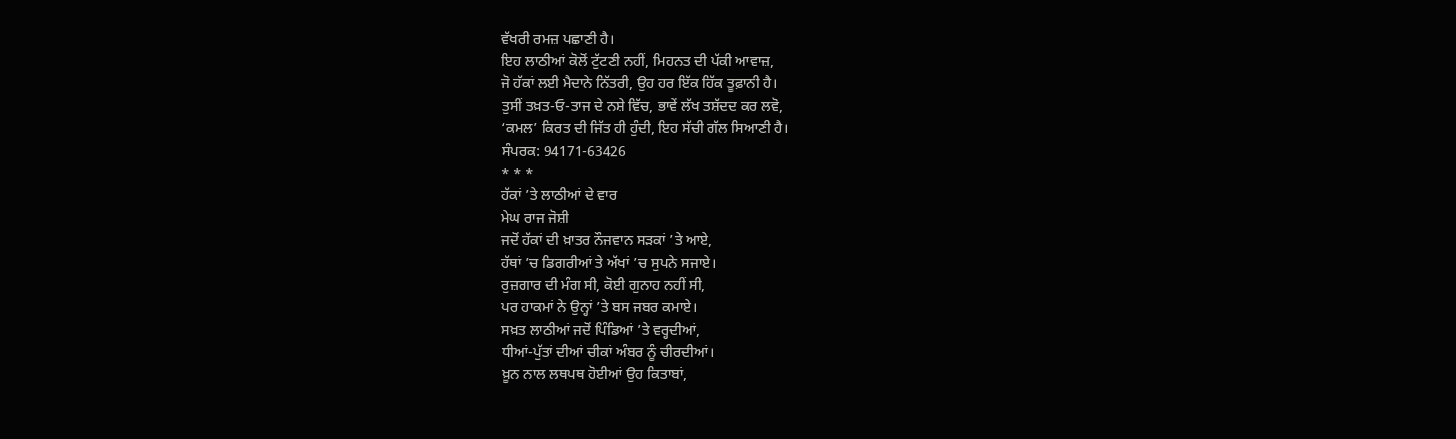ਵੱਖਰੀ ਰਮਜ਼ ਪਛਾਣੀ ਹੈ।
ਇਹ ਲਾਠੀਆਂ ਕੋਲੋਂ ਟੁੱਟਣੀ ਨਹੀਂ, ਮਿਹਨਤ ਦੀ ਪੱਕੀ ਆਵਾਜ਼,
ਜੋ ਹੱਕਾਂ ਲਈ ਮੈਦਾਨੇ ਨਿੱਤਰੀ, ਉਹ ਹਰ ਇੱਕ ਹਿੱਕ ਤੂਫ਼ਾਨੀ ਹੈ।
ਤੁਸੀਂ ਤਖ਼ਤ-ਓ-ਤਾਜ ਦੇ ਨਸ਼ੇ ਵਿੱਚ, ਭਾਵੇਂ ਲੱਖ ਤਸ਼ੱਦਦ ਕਰ ਲਵੋ,
‘ਕਮਲ’ ਕਿਰਤ ਦੀ ਜਿੱਤ ਹੀ ਹੁੰਦੀ, ਇਹ ਸੱਚੀ ਗੱਲ ਸਿਆਣੀ ਹੈ।
ਸੰਪਰਕ: 94171-63426
* * *
ਹੱਕਾਂ ’ਤੇ ਲਾਠੀਆਂ ਦੇ ਵਾਰ
ਮੇਘ ਰਾਜ ਜੋਸ਼ੀ
ਜਦੋਂ ਹੱਕਾਂ ਦੀ ਖ਼ਾਤਰ ਨੌਜਵਾਨ ਸੜਕਾਂ ’ਤੇ ਆਏ,
ਹੱਥਾਂ ’ਚ ਡਿਗਰੀਆਂ ਤੇ ਅੱਖਾਂ ’ਚ ਸੁਪਨੇ ਸਜਾਏ।
ਰੁਜ਼ਗਾਰ ਦੀ ਮੰਗ ਸੀ, ਕੋਈ ਗੁਨਾਹ ਨਹੀਂ ਸੀ,
ਪਰ ਹਾਕਮਾਂ ਨੇ ਉਨ੍ਹਾਂ ’ਤੇ ਬਸ ਜਬਰ ਕਮਾਏ।
ਸਖ਼ਤ ਲਾਠੀਆਂ ਜਦੋਂ ਪਿੰਡਿਆਂ ’ਤੇ ਵਰ੍ਹਦੀਆਂ,
ਧੀਆਂ-ਪੁੱਤਾਂ ਦੀਆਂ ਚੀਕਾਂ ਅੰਬਰ ਨੂੰ ਚੀਰਦੀਆਂ।
ਖ਼ੂਨ ਨਾਲ ਲਥਪਥ ਹੋਈਆਂ ਉਹ ਕਿਤਾਬਾਂ,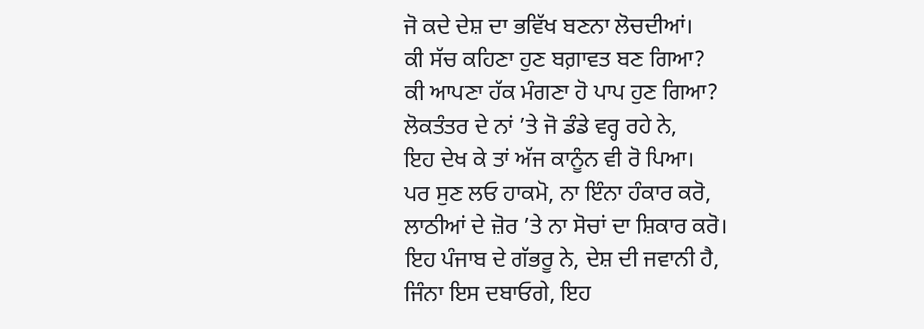ਜੋ ਕਦੇ ਦੇਸ਼ ਦਾ ਭਵਿੱਖ ਬਣਨਾ ਲੋਚਦੀਆਂ।
ਕੀ ਸੱਚ ਕਹਿਣਾ ਹੁਣ ਬਗ਼ਾਵਤ ਬਣ ਗਿਆ?
ਕੀ ਆਪਣਾ ਹੱਕ ਮੰਗਣਾ ਹੋ ਪਾਪ ਹੁਣ ਗਿਆ?
ਲੋਕਤੰਤਰ ਦੇ ਨਾਂ ’ਤੇ ਜੋ ਡੰਡੇ ਵਰ੍ਹ ਰਹੇ ਨੇ,
ਇਹ ਦੇਖ ਕੇ ਤਾਂ ਅੱਜ ਕਾਨੂੰਨ ਵੀ ਰੋ ਪਿਆ।
ਪਰ ਸੁਣ ਲਓ ਹਾਕਮੋ, ਨਾ ਇੰਨਾ ਹੰਕਾਰ ਕਰੋ,
ਲਾਠੀਆਂ ਦੇ ਜ਼ੋਰ ’ਤੇ ਨਾ ਸੋਚਾਂ ਦਾ ਸ਼ਿਕਾਰ ਕਰੋ।
ਇਹ ਪੰਜਾਬ ਦੇ ਗੱਭਰੂ ਨੇ, ਦੇਸ਼ ਦੀ ਜਵਾਨੀ ਹੈ,
ਜਿੰਨਾ ਇਸ ਦਬਾਓਗੇ, ਇਹ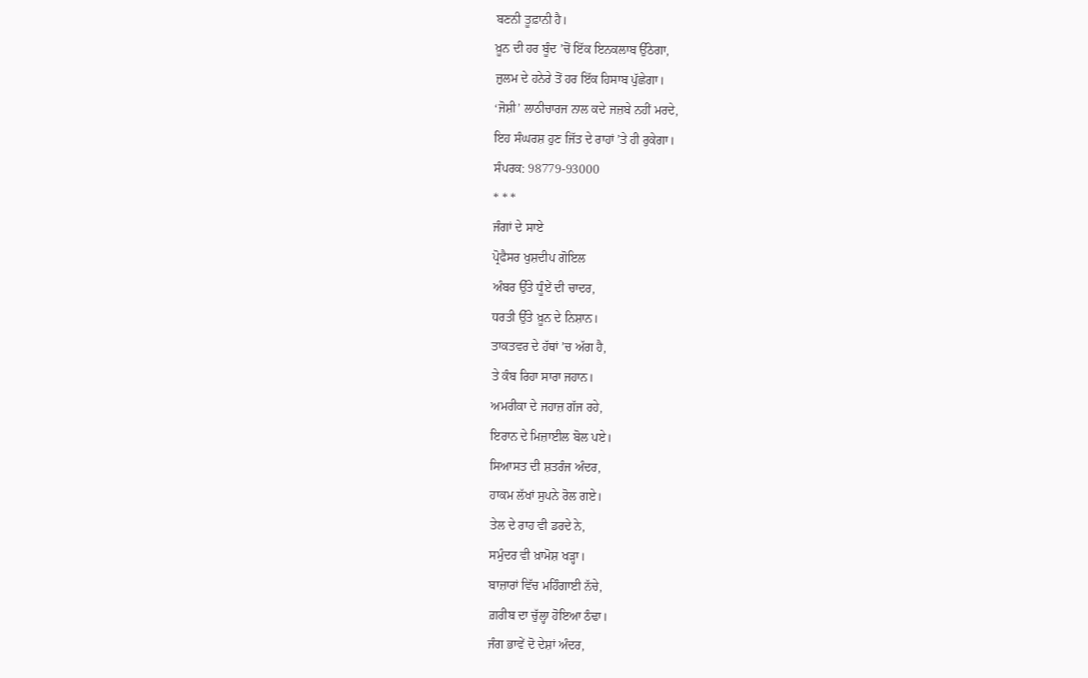ਬਣਨੀ ਤੂਫ਼ਾਨੀ ਹੈ।
ਖ਼ੂਨ ਦੀ ਹਰ ਬੂੰਦ ’ਚੋਂ ਇੱਕ ਇਨਕਲਾਬ ਉੱਠੇਗਾ,
ਜ਼ੁਲਮ ਦੇ ਹਨੇਰੇ ਤੋਂ ਹਰ ਇੱਕ ਹਿਸਾਬ ਪੁੱਛੇਗਾ।
‘ਜੋਸ਼ੀ’ ਲਾਠੀਚਾਰਜ ਨਾਲ ਕਦੇ ਜਜ਼ਬੇ ਨਹੀਂ ਮਰਦੇ,
ਇਹ ਸੰਘਰਸ਼ ਹੁਣ ਜਿੱਤ ਦੇ ਰਾਹਾਂ ’ਤੇ ਹੀ ਰੁਕੇਗਾ।
ਸੰਪਰਕ: 98779-93000
* * *
ਜੰਗਾਂ ਦੇ ਸਾਏ
ਪ੍ਰੋਫੈਸਰ ਖੁਸ਼ਦੀਪ ਗੋਇਲ
ਅੰਬਰ ਉੱਤੇ ਧੂੰਏਂ ਦੀ ਚਾਦਰ,
ਧਰਤੀ ਉੱਤੇ ਖ਼ੂਨ ਦੇ ਨਿਸ਼ਾਨ।
ਤਾਕਤਵਰ ਦੇ ਹੱਥਾਂ ’ਚ ਅੱਗ ਹੈ,
ਤੇ ਕੰਬ ਰਿਹਾ ਸਾਰਾ ਜਹਾਨ।
ਅਮਰੀਕਾ ਦੇ ਜਹਾਜ਼ ਗੱਜ ਰਹੇ,
ਇਰਾਨ ਦੇ ਮਿਜ਼ਾਈਲ ਬੋਲ ਪਏ।
ਸਿਆਸਤ ਦੀ ਸ਼ਤਰੰਜ ਅੰਦਰ,
ਹਾਕਮ ਲੱਖਾਂ ਸੁਪਨੇ ਰੋਲ ਗਏ।
ਤੇਲ ਦੇ ਰਾਹ ਵੀ ਡਰਦੇ ਨੇ,
ਸਮੁੰਦਰ ਵੀ ਖ਼ਾਮੋਸ਼ ਖੜ੍ਹਾ।
ਬਾਜ਼ਾਰਾਂ ਵਿੱਚ ਮਹਿੰਗਾਈ ਨੱਚੇ,
ਗ਼ਰੀਬ ਦਾ ਚੁੱਲ੍ਹਾ ਹੋਇਆ ਠੰਢਾ।
ਜੰਗ ਭਾਵੇਂ ਦੋ ਦੇਸ਼ਾਂ ਅੰਦਰ,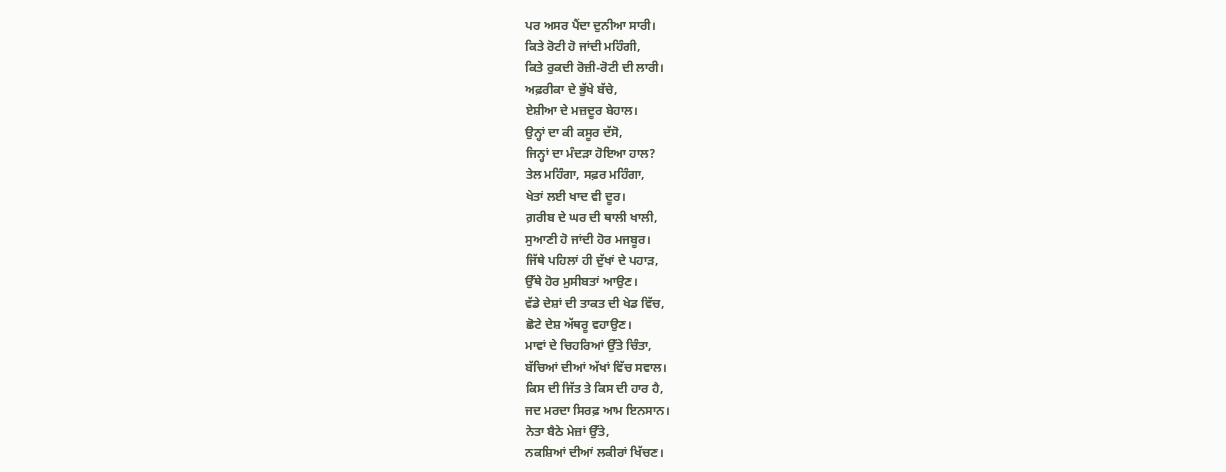ਪਰ ਅਸਰ ਪੈਂਦਾ ਦੁਨੀਆ ਸਾਰੀ।
ਕਿਤੇ ਰੋਟੀ ਹੋ ਜਾਂਦੀ ਮਹਿੰਗੀ,
ਕਿਤੇ ਰੁਕਦੀ ਰੋਜ਼ੀ-ਰੋਟੀ ਦੀ ਲਾਰੀ।
ਅਫ਼ਰੀਕਾ ਦੇ ਭੁੱਖੇ ਬੱਚੇ,
ਏਸ਼ੀਆ ਦੇ ਮਜ਼ਦੂਰ ਬੇਹਾਲ।
ਉਨ੍ਹਾਂ ਦਾ ਕੀ ਕਸੂਰ ਦੱਸੋ,
ਜਿਨ੍ਹਾਂ ਦਾ ਮੰਦੜਾ ਹੋਇਆ ਹਾਲ?
ਤੇਲ ਮਹਿੰਗਾ, ਸਫ਼ਰ ਮਹਿੰਗਾ,
ਖੇਤਾਂ ਲਈ ਖਾਦ ਵੀ ਦੂਰ।
ਗ਼ਰੀਬ ਦੇ ਘਰ ਦੀ ਥਾਲੀ ਖਾਲੀ,
ਸੁਆਣੀ ਹੋ ਜਾਂਦੀ ਹੋਰ ਮਜਬੂਰ।
ਜਿੱਥੇ ਪਹਿਲਾਂ ਹੀ ਦੁੱਖਾਂ ਦੇ ਪਹਾੜ,
ਉੱਥੇ ਹੋਰ ਮੁਸੀਬਤਾਂ ਆਉਣ।
ਵੱਡੇ ਦੇਸ਼ਾਂ ਦੀ ਤਾਕਤ ਦੀ ਖੇਡ ਵਿੱਚ,
ਛੋਟੇ ਦੇਸ਼ ਅੱਥਰੂ ਵਹਾਉਣ।
ਮਾਵਾਂ ਦੇ ਚਿਹਰਿਆਂ ਉੱਤੇ ਚਿੰਤਾ,
ਬੱਚਿਆਂ ਦੀਆਂ ਅੱਖਾਂ ਵਿੱਚ ਸਵਾਲ।
ਕਿਸ ਦੀ ਜਿੱਤ ਤੇ ਕਿਸ ਦੀ ਹਾਰ ਹੈ,
ਜਦ ਮਰਦਾ ਸਿਰਫ਼ ਆਮ ਇਨਸਾਨ।
ਨੇਤਾ ਬੈਠੇ ਮੇਜ਼ਾਂ ਉੱਤੇ,
ਨਕਸ਼ਿਆਂ ਦੀਆਂ ਲਕੀਰਾਂ ਖਿੱਚਣ।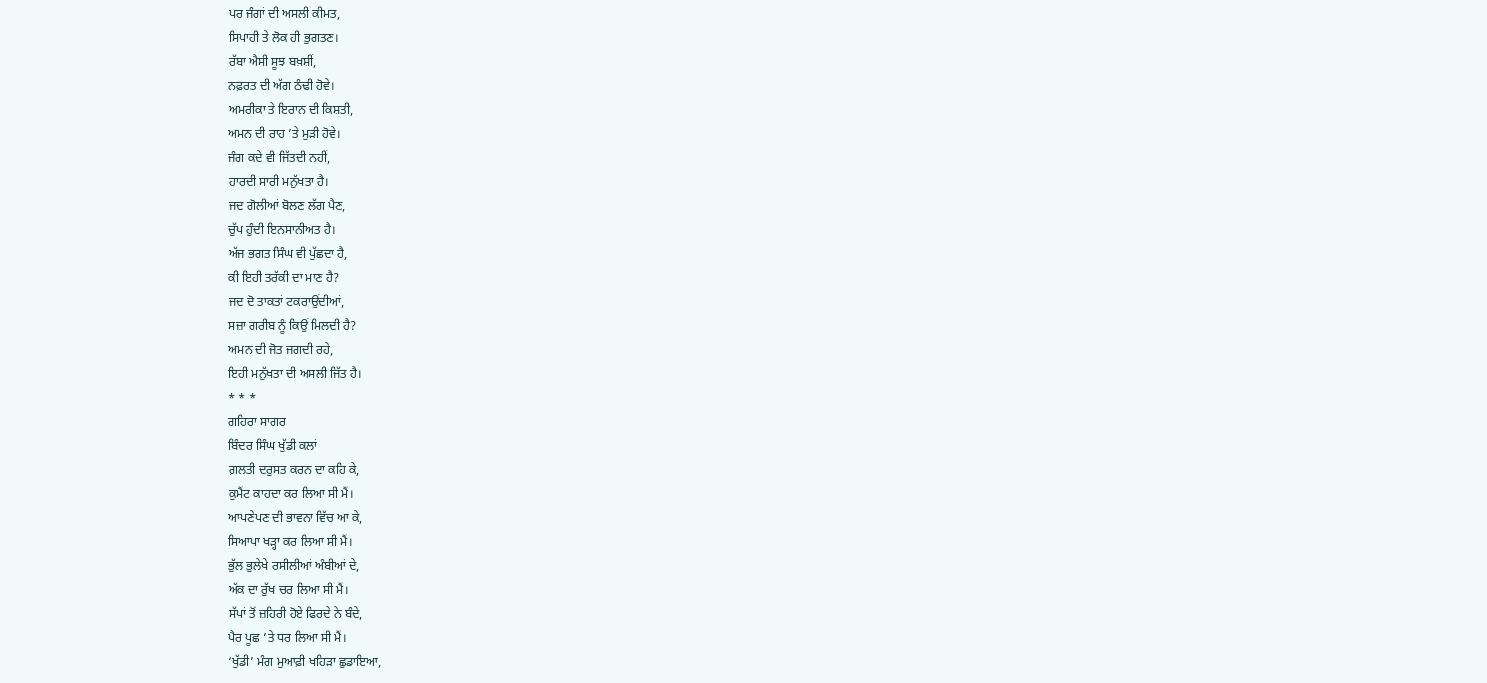ਪਰ ਜੰਗਾਂ ਦੀ ਅਸਲੀ ਕੀਮਤ,
ਸਿਪਾਹੀ ਤੇ ਲੋਕ ਹੀ ਭੁਗਤਣ।
ਰੱਬਾ ਐਸੀ ਸੂਝ ਬਖ਼ਸ਼ੀਂ,
ਨਫ਼ਰਤ ਦੀ ਅੱਗ ਠੰਢੀ ਹੋਵੇ।
ਅਮਰੀਕਾ ਤੇ ਇਰਾਨ ਦੀ ਕਿਸ਼ਤੀ,
ਅਮਨ ਦੀ ਰਾਹ ’ਤੇ ਮੁੜੀ ਹੋਵੇ।
ਜੰਗ ਕਦੇ ਵੀ ਜਿੱਤਦੀ ਨਹੀਂ,
ਹਾਰਦੀ ਸਾਰੀ ਮਨੁੱਖਤਾ ਹੈ।
ਜਦ ਗੋਲੀਆਂ ਬੋਲਣ ਲੱਗ ਪੈਣ,
ਚੁੱਪ ਹੁੰਦੀ ਇਨਸਾਨੀਅਤ ਹੈ।
ਅੱਜ ਭਗਤ ਸਿੰਘ ਵੀ ਪੁੱਛਦਾ ਹੈ,
ਕੀ ਇਹੀ ਤਰੱਕੀ ਦਾ ਮਾਣ ਹੈ?
ਜਦ ਦੋ ਤਾਕਤਾਂ ਟਕਰਾਉਂਦੀਆਂ,
ਸਜ਼ਾ ਗਰੀਬ ਨੂੰ ਕਿਉਂ ਮਿਲਦੀ ਹੈ?
ਅਮਨ ਦੀ ਜੋਤ ਜਗਦੀ ਰਹੇ,
ਇਹੀ ਮਨੁੱਖਤਾ ਦੀ ਅਸਲੀ ਜਿੱਤ ਹੈ।
* * *
ਗਹਿਰਾ ਸਾਗਰ
ਬਿੰਦਰ ਸਿੰਘ ਖੁੱਡੀ ਕਲਾਂ
ਗ਼ਲਤੀ ਦਰੁਸਤ ਕਰਨ ਦਾ ਕਹਿ ਕੇ,
ਕੁਮੈਂਟ ਕਾਹਦਾ ਕਰ ਲਿਆ ਸੀ ਮੈਂ।
ਆਪਣੇਪਣ ਦੀ ਭਾਵਨਾ ਵਿੱਚ ਆ ਕੇ,
ਸਿਆਪਾ ਖੜ੍ਹਾ ਕਰ ਲਿਆ ਸੀ ਮੈਂ।
ਭੁੱਲ ਭੁਲੇਖੇ ਰਸੀਲੀਆਂ ਅੰਬੀਆਂ ਦੇ,
ਅੱਕ ਦਾ ਰੁੱਖ ਚਰ ਲਿਆ ਸੀ ਮੈਂ।
ਸੱਪਾਂ ਤੋਂ ਜ਼ਹਿਰੀ ਹੋਏ ਫਿਰਦੇ ਨੇ ਬੰਦੇ,
ਪੈਰ ਪੂਛ ’ਤੇ ਧਰ ਲਿਆ ਸੀ ਮੈਂ।
‘ਖੁੱਡੀ’ ਮੰਗ ਮੁਆਫ਼ੀ ਖਹਿੜਾ ਛੁਡਾਇਆ,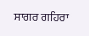ਸਾਗਰ ਗਹਿਰਾ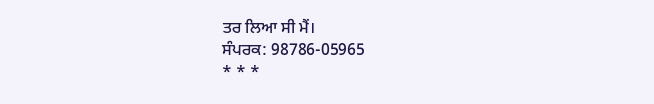ਤਰ ਲਿਆ ਸੀ ਮੈਂ।
ਸੰਪਰਕ: 98786-05965
* * *